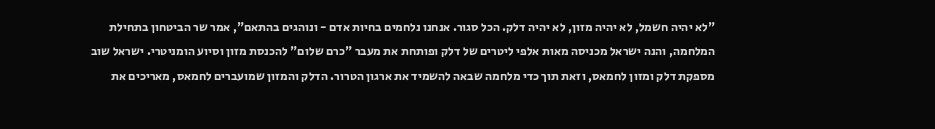"לא יהיה חשמל, לא יהיה מזון, לא יהיה דלק. הכל סגור. אנחנו נלחמים בחיות אדם - ונוהגים בהתאם", אמר שר הביטחון בתחילת המלחמה, והנה ישראל מכניסה מאות אלפי ליטרים של דלק ופותחת את מעבר "כרם שלום" להכנסת מזון וסיוע הומניטרי. ישראל שוב מספקת דלק ומזון לחמאס, וזאת תוך כדי מלחמה שבאה להשמיד את ארגון הטרור. הדלק והמזון שמועברים לחמאס, מאריכים את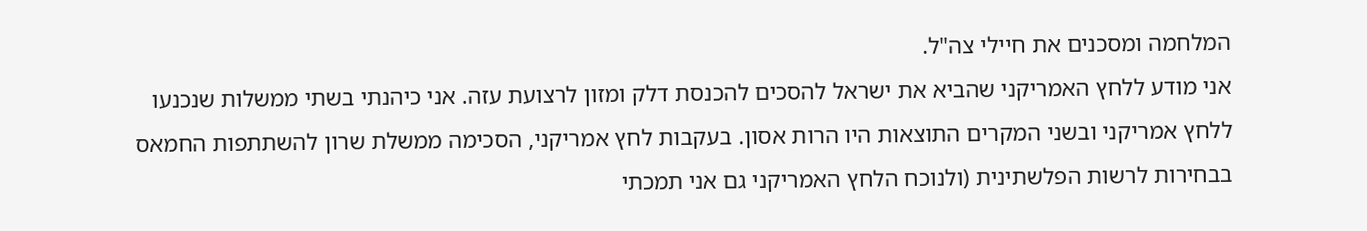המלחמה ומסכנים את חיילי צה"ל.
אני מודע ללחץ האמריקני שהביא את ישראל להסכים להכנסת דלק ומזון לרצועת עזה. אני כיהנתי בשתי ממשלות שנכנעו ללחץ אמריקני ובשני המקרים התוצאות היו הרות אסון. בעקבות לחץ אמריקני, הסכימה ממשלת שרון להשתתפות החמאס בבחירות לרשות הפלשתינית (ולנוכח הלחץ האמריקני גם אני תמכתי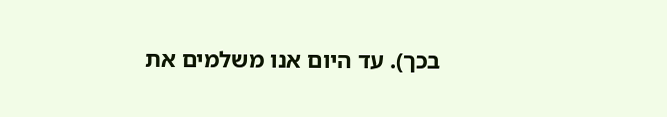בכך). עד היום אנו משלמים את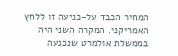המחיר הכבד על-כניעה זו ללחץ האמריקני. המקרה השני היה בממשלת אולמרט שנכנעה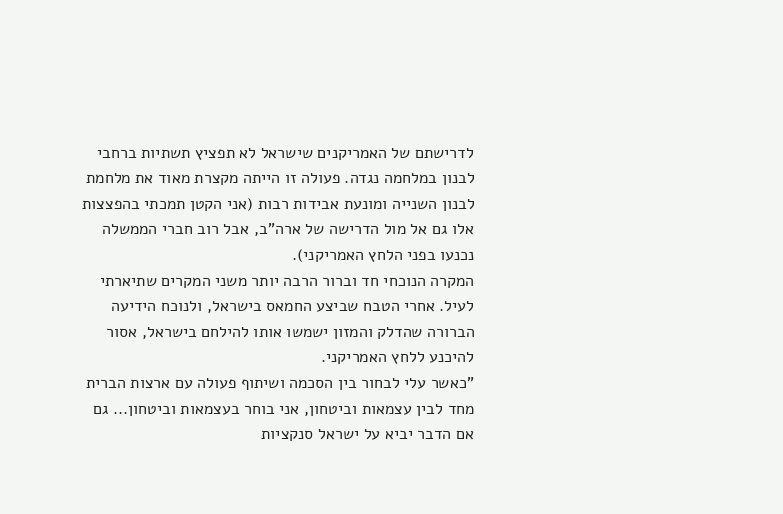לדרישתם של האמריקנים שישראל לא תפציץ תשתיות ברחבי לבנון במלחמה נגדה. פעולה זו הייתה מקצרת מאוד את מלחמת לבנון השנייה ומונעת אבידות רבות (אני הקטן תמכתי בהפצצות אלו גם אל מול הדרישה של ארה"ב, אבל רוב חברי הממשלה נכנעו בפני הלחץ האמריקני).
המקרה הנוכחי חד וברור הרבה יותר משני המקרים שתיארתי לעיל. אחרי הטבח שביצע החמאס בישראל, ולנוכח הידיעה הברורה שהדלק והמזון ישמשו אותו להילחם בישראל, אסור להיכנע ללחץ האמריקני.
"כאשר עלי לבחור בין הסכמה ושיתוף פעולה עם ארצות הברית מחד לבין עצמאות וביטחון, אני בוחר בעצמאות וביטחון... גם אם הדבר יביא על ישראל סנקציות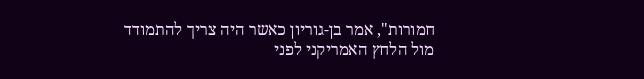חמורות", אמר בן-גוריון כאשר היה צריך להתמודד מול הלחץ האמריקני לפני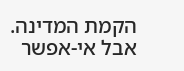הקמת המדינה. אבל אי-אפשר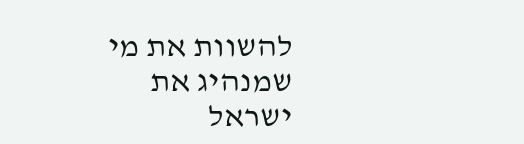להשוות את מי שמנהיג את ישראל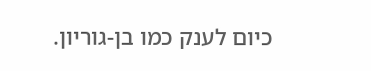כיום לענק כמו בן-גוריון.